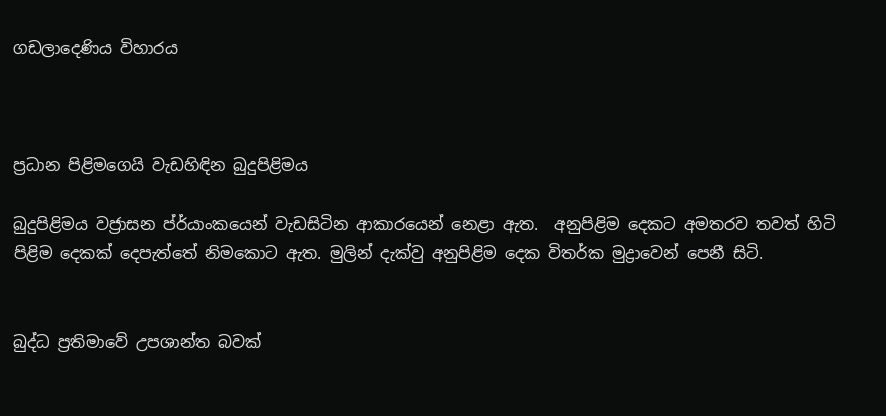ගඩලාදෙණිය විහාරය



ප්‍රධාන පිළිමගෙයි වැඩහිඳින බුදුපිළිමය

බුදුපිළිමය වජ්‍රාසන ප්ර්යාංකයෙන් වැඩසිටින ආකාරයෙන් නෙළා ඇත.  අනුපිළිම දෙකට අමතරව තවත් හිටි පිළිම දෙකක්‌ දෙපැත්තේ නිමකොට ඇත. මුලින් දැක්‌වු අනුපිළිම දෙක විතර්ක මුද්‍රාවෙන් පෙනී සිටි.


බුද්ධ ප්‍රතිමාවේ උපශාන්ත බවක්‌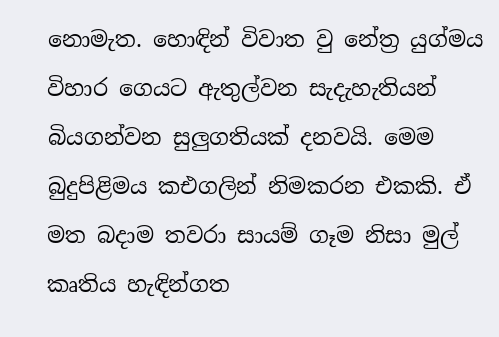නොමැත. හොඳින් විවාත වු නේත්‍ර යුග්මය විහාර ගෙයට ඇතුල්වන සැදැහැතියන් බියගන්වන සුලුගතියක්‌ දනවයි. මෙම බුදුපිළිමය කඑගලින් නිමකරන එකකි. ඒ මත බදාම තවරා සායම් ගෑම නිසා මුල් කෘතිය හැඳින්ගත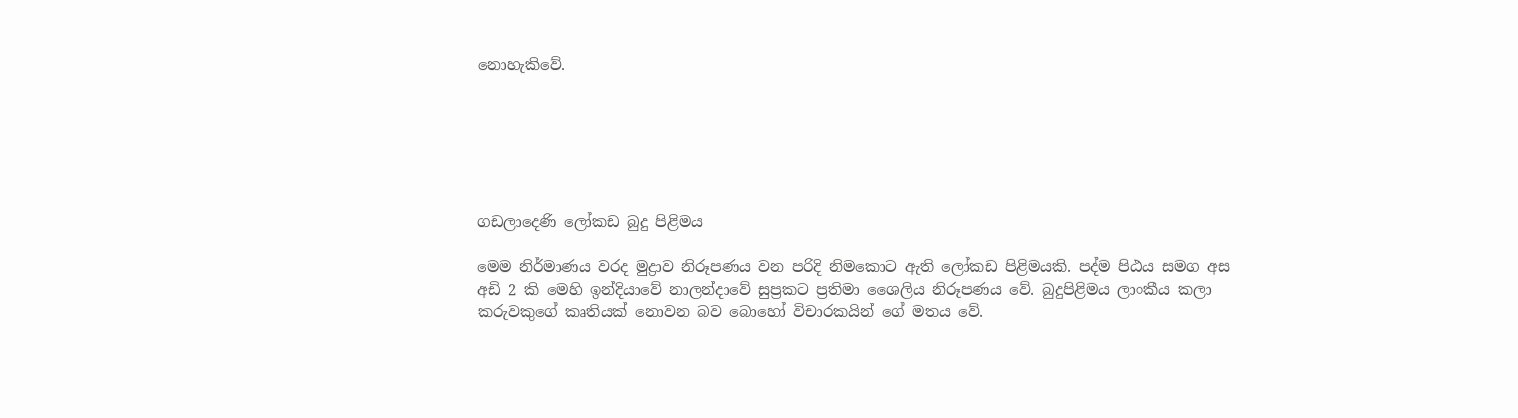නොහැකිවේ.






ගඩලාදෙණි ලෝකඩ බුදු පිළිමය

මෙම නිර්මාණය වරද මුද්‍රාව නිරූපණය වන පරිදි නිමකොට ඇති ලෝකඩ පිළිමයකි. පද්ම පිඨය සමග අස අඩි 2 කි මෙහි ඉන්දියාවේ නාලන්දාවේ සුප්‍රකට ප්‍රතිමා ශෛලිය නිරූපණය වේ. බුදුපිළිමය ලාංකීය කලා කරුවකුගේ කෘතියක්‌ නොවන බව බොහෝ විචාරකයින් ගේ මතය වේ.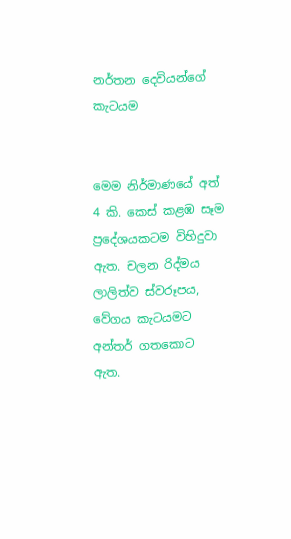නර්තන දෙවියන්ගේ කැටයම


මෙම නිර්මාණයේ අත් 4 කි. කෙස්‌ කළඹ සෑම ප්‍රදේශයකටම විහිදුවා ඇත. චලන රිද්මය ලාලිත්ව ස්‌වරූපය, වේගය කැටයමට අන්තර් ගතකොට ඇත.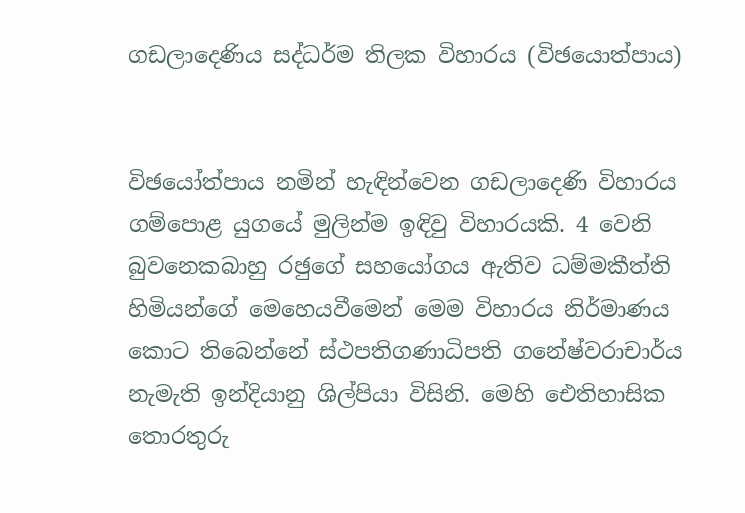ගඩලාදෙණිය සද්ධර්ම තිලක විහාරය (විඡයොත්පාය)


විඡයෝත්පාය නමින් හැඳින්වෙන ගඩලාදෙණි විහාරය ගම්පොළ යුගයේ මුලින්ම ඉඳිවු විහාරයකි. 4 වෙනි බුවනෙකබාහු රඡුගේ සහයෝගය ඇතිව ධම්මකීත්ති හිමියන්ගේ මෙහෙයවීමෙන් මෙම විහාරය නිර්මාණය කොට තිබෙන්නේ ස්‌ථපතිගණාධිපති ගනේෂ්වරාචාර්ය නැමැති ඉන්දියානු ශිල්පියා විසිනි. මෙහි ඓතිහාසික තොරතුරු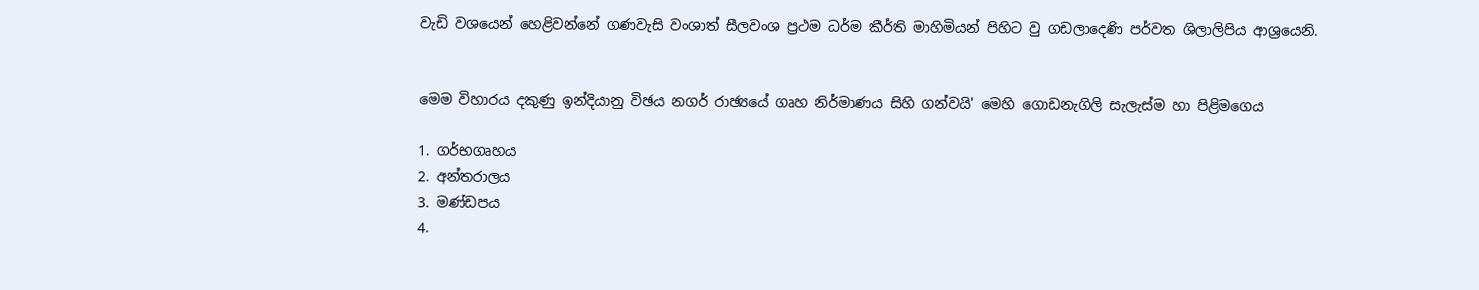වැඩි වශයෙන් හෙළිවන්නේ ගණවැසි වංශාත් සීලවංශ ප්‍රථම ධර්ම කීර්ති මාහිමියන් පිහිට වු ගඩලාදෙණි පර්වත ශිලාලිපිය ආශ්‍රයෙනි.


මෙම විහාරය දකුණු ඉන්දියානු විඡය නගර් රාඡ්‍යයේ ගෘහ නිර්මාණය සිහි ගන්වයි' මෙහි ගොඩනැගිලි සැලැස්‌ම හා පිළිමගෙය

1. ගර්භගෘහය
2. අන්තරාලය
3. මණ්‌ඩපය
4.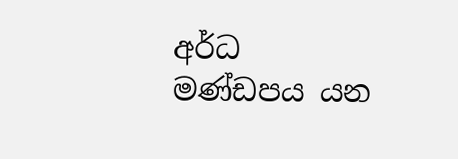අර්ධ මණ්‌ඩපය යන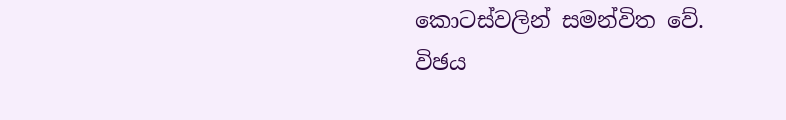කොටස්‌වලින් සමන්විත වේ.
විඡය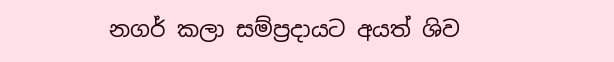නගර් කලා සම්ප්‍රදායට අයත් ශිව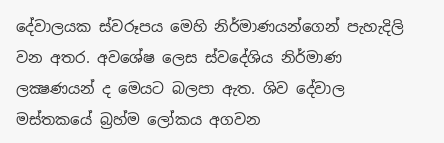දේවාලයක ස්‌වරූපය මෙහි නිර්මාණයන්ගෙන් පැහැදිලි වන අතර. අවශේෂ ලෙස ස්‌වදේශිය නිර්මාණ ලක්‍ෂණයන් ද මෙයට බලපා ඇත. ශිව දේවාල මස්‌තකයේ බ්‍රහ්ම ලෝකය අගවන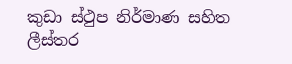කුඩා ස්‌ථුප නිර්මාණ සහිත ලීස්‌තර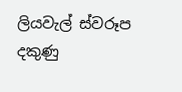ලියවැල් ස්වරූප දකුණු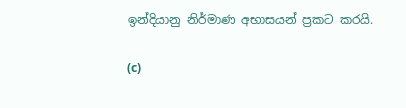ඉන්දියානු නිර්මාණ අභාසයන් ප්‍රකට කරයි.

(c)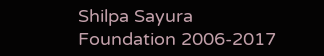Shilpa Sayura Foundation 2006-2017